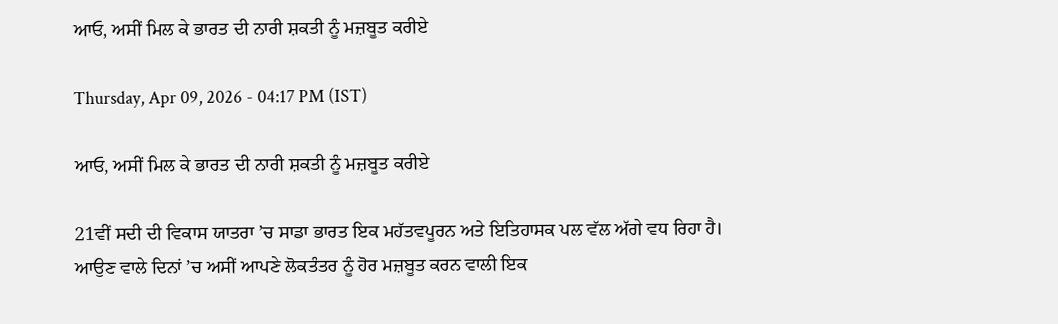ਆਓ, ਅਸੀਂ ਮਿਲ ਕੇ ਭਾਰਤ ਦੀ ਨਾਰੀ ਸ਼ਕਤੀ ਨੂੰ ਮਜ਼ਬੂਤ ਕਰੀਏ

Thursday, Apr 09, 2026 - 04:17 PM (IST)

ਆਓ, ਅਸੀਂ ਮਿਲ ਕੇ ਭਾਰਤ ਦੀ ਨਾਰੀ ਸ਼ਕਤੀ ਨੂੰ ਮਜ਼ਬੂਤ ਕਰੀਏ

21ਵੀਂ ਸਦੀ ਦੀ ਵਿਕਾਸ ਯਾਤਰਾ ’ਚ ਸਾਡਾ ਭਾਰਤ ਇਕ ਮਹੱਤਵਪੂਰਨ ਅਤੇ ਇਤਿਹਾਸਕ ਪਲ ਵੱਲ ਅੱਗੇ ਵਧ ਰਿਹਾ ਹੈ। ਆਉਣ ਵਾਲੇ ਦਿਨਾਂ ’ਚ ਅਸੀਂ ਆਪਣੇ ਲੋਕਤੰਤਰ ਨੂੰ ਹੋਰ ਮਜ਼ਬੂਤ ਕਰਨ ਵਾਲੀ ਇਕ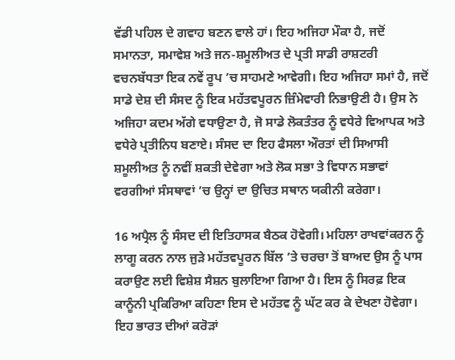ਵੱਡੀ ਪਹਿਲ ਦੇ ਗਵਾਹ ਬਣਨ ਵਾਲੇ ਹਾਂ। ਇਹ ਅਜਿਹਾ ਮੌਕਾ ਹੈ, ਜਦੋਂ ਸਮਾਨਤਾ, ਸਮਾਵੇਸ਼ ਅਤੇ ਜਨ-ਸ਼ਮੂਲੀਅਤ ਦੇ ਪ੍ਰਤੀ ਸਾਡੀ ਰਾਸ਼ਟਰੀ ਵਚਨਬੱਧਤਾ ਇਕ ਨਵੇਂ ਰੂਪ ’ਚ ਸਾਹਮਣੇ ਆਵੇਗੀ। ਇਹ ਅਜਿਹਾ ਸਮਾਂ ਹੈ, ਜਦੋਂ ਸਾਡੇ ਦੇਸ਼ ਦੀ ਸੰਸਦ ਨੂੰ ਇਕ ਮਹੱਤਵਪੂਰਨ ਜ਼ਿੰਮੇਵਾਰੀ ਨਿਭਾਉਣੀ ਹੈ। ਉਸ ਨੇ ਅਜਿਹਾ ਕਦਮ ਅੱਗੇ ਵਧਾਉਣਾ ਹੈ, ਜੋ ਸਾਡੇ ਲੋਕਤੰਤਰ ਨੂੰ ਵਧੇਰੇ ਵਿਆਪਕ ਅਤੇ ਵਧੇਰੇ ਪ੍ਰਤੀਨਿਧ ਬਣਾਏ। ਸੰਸਦ ਦਾ ਇਹ ਫੈਸਲਾ ਔਰਤਾਂ ਦੀ ਸਿਆਸੀ ਸ਼ਮੂਲੀਅਤ ਨੂੰ ਨਵੀਂ ਸ਼ਕਤੀ ਦੇਵੇਗਾ ਅਤੇ ਲੋਕ ਸਭਾ ਤੇ ਵਿਧਾਨ ਸਭਾਵਾਂ ਵਰਗੀਆਂ ਸੰਸਥਾਵਾਂ ’ਚ ਉਨ੍ਹਾਂ ਦਾ ਉਚਿਤ ਸਥਾਨ ਯਕੀਨੀ ਕਰੇਗਾ।

16 ਅਪ੍ਰੈਲ ਨੂੰ ਸੰਸਦ ਦੀ ਇਤਿਹਾਸਕ ਬੈਠਕ ਹੋਵੇਗੀ। ਮਹਿਲਾ ਰਾਖਵਾਂਕਰਨ ਨੂੰ ਲਾਗੂ ਕਰਨ ਨਾਲ ਜੁੜੇ ਮਹੱਤਵਪੂਰਨ ਬਿੱਲ ’ਤੇ ਚਰਚਾ ਤੋਂ ਬਾਅਦ ਉਸ ਨੂੰ ਪਾਸ ਕਰਾਉਣ ਲਈ ਵਿਸ਼ੇਸ਼ ਸੈਸ਼ਨ ਬੁਲਾਇਆ ਗਿਆ ਹੈ। ਇਸ ਨੂੰ ਸਿਰਫ਼ ਇਕ ਕਾਨੂੰਨੀ ਪ੍ਰਕਿਰਿਆ ਕਹਿਣਾ ਇਸ ਦੇ ਮਹੱਤਵ ਨੂੰ ਘੱਟ ਕਰ ਕੇ ਦੇਖਣਾ ਹੋਵੇਗਾ। ਇਹ ਭਾਰਤ ਦੀਆਂ ਕਰੋੜਾਂ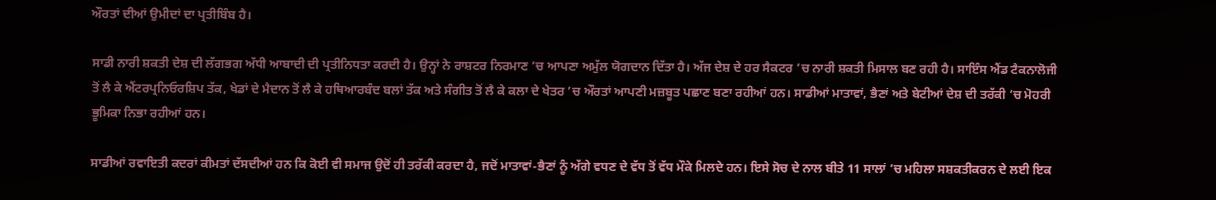ਔਰਤਾਂ ਦੀਆਂ ਉਮੀਦਾਂ ਦਾ ਪ੍ਰਤੀਬਿੰਬ ਹੈ।

ਸਾਡੀ ਨਾਰੀ ਸ਼ਕਤੀ ਦੇਸ਼ ਦੀ ਲੱਗਭਗ ਅੱਧੀ ਆਬਾਦੀ ਦੀ ਪ੍ਰਤੀਨਿਧਤਾ ਕਰਦੀ ਹੈ। ਉਨ੍ਹਾਂ ਨੇ ਰਾਸ਼ਟਰ ਨਿਰਮਾਣ ’ਚ ਆਪਣਾ ਅਮੁੱਲ ਯੋਗਦਾਨ ਦਿੱਤਾ ਹੈ। ਅੱਜ ਦੇਸ਼ ਦੇ ਹਰ ਸੈਕਟਰ ’ਚ ਨਾਰੀ ਸ਼ਕਤੀ ਮਿਸਾਲ ਬਣ ਰਹੀ ਹੈ। ਸਾਇੰਸ ਐਂਡ ਟੈਕਨਾਲੋਜੀ ਤੋਂ ਲੈ ਕੇ ਐਂਟਰਪ੍ਰਨਿਓਰਸ਼ਿਪ ਤੱਕ, ਖੇਡਾਂ ਦੇ ਮੈਦਾਨ ਤੋਂ ਲੈ ਕੇ ਹਥਿਆਰਬੰਦ ਬਲਾਂ ਤੱਕ ਅਤੇ ਸੰਗੀਤ ਤੋਂ ਲੈ ਕੇ ਕਲਾ ਦੇ ਖੇਤਰ ’ਚ ਔਰਤਾਂ ਆਪਣੀ ਮਜ਼ਬੂਤ ਪਛਾਣ ਬਣਾ ਰਹੀਆਂ ਹਨ। ਸਾਡੀਆਂ ਮਾਤਾਵਾਂ, ਭੈਣਾਂ ਅਤੇ ਬੇਟੀਆਂ ਦੇਸ਼ ਦੀ ਤਰੱਕੀ ’ਚ ਮੋਹਰੀ ਭੂਮਿਕਾ ਨਿਭਾ ਰਹੀਆਂ ਹਨ।

ਸਾਡੀਆਂ ਰਵਾਇਤੀ ਕਦਰਾਂ ਕੀਮਤਾਂ ਦੱਸਦੀਆਂ ਹਨ ਕਿ ਕੋਈ ਵੀ ਸਮਾਜ ਉਦੋਂ ਹੀ ਤਰੱਕੀ ਕਰਦਾ ਹੈ, ਜਦੋਂ ਮਾਤਾਵਾਂ-ਭੈਣਾਂ ਨੂੰ ਅੱਗੇ ਵਧਣ ਦੇ ਵੱਧ ਤੋਂ ਵੱਧ ਮੌਕੇ ਮਿਲਦੇ ਹਨ। ਇਸੇ ਸੋਚ ਦੇ ਨਾਲ ਬੀਤੇ 11 ਸਾਲਾਂ ’ਚ ਮਹਿਲਾ ਸਸ਼ਕਤੀਕਰਨ ਦੇ ਲਈ ਇਕ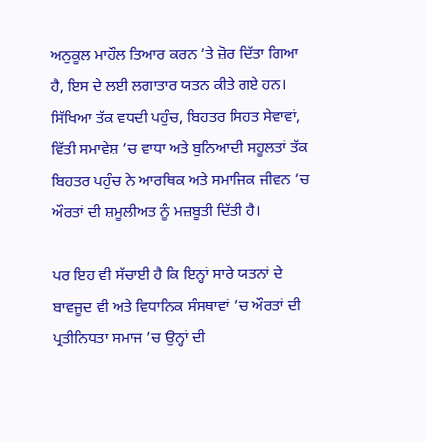ਅਨੁਕੂਲ ਮਾਹੌਲ ਤਿਆਰ ਕਰਨ ’ਤੇ ਜ਼ੋਰ ਦਿੱਤਾ ਗਿਆ ਹੈ, ਇਸ ਦੇ ਲਈ ਲਗਾਤਾਰ ਯਤਨ ਕੀਤੇ ਗਏ ਹਨ। ਸਿੱਖਿਆ ਤੱਕ ਵਧਦੀ ਪਹੁੰਚ, ਬਿਹਤਰ ਸਿਹਤ ਸੇਵਾਵਾਂ, ਵਿੱਤੀ ਸਮਾਵੇਸ਼ ’ਚ ਵਾਧਾ ਅਤੇ ਬੁਨਿਆਦੀ ਸਹੂਲਤਾਂ ਤੱਕ ਬਿਹਤਰ ਪਹੁੰਚ ਨੇ ਆਰਥਿਕ ਅਤੇ ਸਮਾਜਿਕ ਜੀਵਨ ’ਚ ਔਰਤਾਂ ਦੀ ਸ਼ਮੂਲੀਅਤ ਨੂੰ ਮਜ਼ਬੂਤੀ ਦਿੱਤੀ ਹੈ।

ਪਰ ਇਹ ਵੀ ਸੱਚਾਈ ਹੈ ਕਿ ਇਨ੍ਹਾਂ ਸਾਰੇ ਯਤਨਾਂ ਦੇ ਬਾਵਜੂਦ ਵੀ ਅਤੇ ਵਿਧਾਨਿਕ ਸੰਸਥਾਵਾਂ ’ਚ ਔਰਤਾਂ ਦੀ ਪ੍ਰਤੀਨਿਧਤਾ ਸਮਾਜ ’ਚ ਉਨ੍ਹਾਂ ਦੀ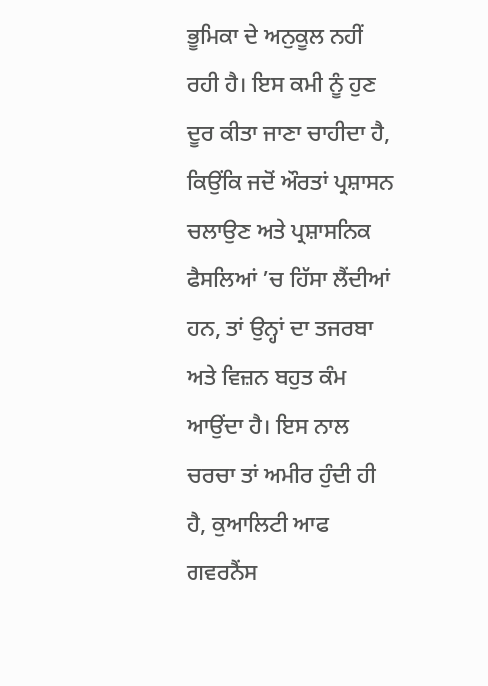ਭੂਮਿਕਾ ਦੇ ਅਨੁਕੂਲ ਨਹੀਂ ਰਹੀ ਹੈ। ਇਸ ਕਮੀ ਨੂੰ ਹੁਣ ਦੂਰ ਕੀਤਾ ਜਾਣਾ ਚਾਹੀਦਾ ਹੈ, ਕਿਉਂਕਿ ਜਦੋਂ ਔਰਤਾਂ ਪ੍ਰਸ਼ਾਸਨ ਚਲਾਉਣ ਅਤੇ ਪ੍ਰਸ਼ਾਸਨਿਕ ਫੈਸਲਿਆਂ ’ਚ ਹਿੱਸਾ ਲੈਂਦੀਆਂ ਹਨ, ਤਾਂ ਉਨ੍ਹਾਂ ਦਾ ਤਜਰਬਾ ਅਤੇ ਵਿਜ਼ਨ ਬਹੁਤ ਕੰਮ ਆਉਂਦਾ ਹੈ। ਇਸ ਨਾਲ ਚਰਚਾ ਤਾਂ ਅਮੀਰ ਹੁੰਦੀ ਹੀ ਹੈ, ਕੁਆਲਿਟੀ ਆਫ ਗਵਰਨੈਂਸ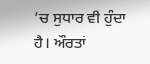’ਚ ਸੁਧਾਰ ਵੀ ਹੁੰਦਾ ਹੈ। ਔਰਤਾਂ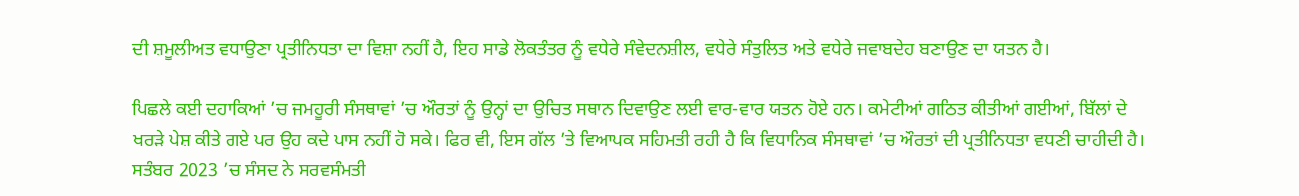ਦੀ ਸ਼ਮੂਲੀਅਤ ਵਧਾਉਣਾ ਪ੍ਰਤੀਨਿਧਤਾ ਦਾ ਵਿਸ਼ਾ ਨਹੀਂ ਹੈ, ਇਹ ਸਾਡੇ ਲੋਕਤੰਤਰ ਨੂੰ ਵਧੇਰੇ ਸੰਵੇਦਨਸ਼ੀਲ, ਵਧੇਰੇ ਸੰਤੁਲਿਤ ਅਤੇ ਵਧੇਰੇ ਜਵਾਬਦੇਹ ਬਣਾਉਣ ਦਾ ਯਤਨ ਹੈ।

ਪਿਛਲੇ ਕਈ ਦਹਾਕਿਆਂ ’ਚ ਜਮਹੂਰੀ ਸੰਸਥਾਵਾਂ ’ਚ ਔਰਤਾਂ ਨੂੰ ਉਨ੍ਹਾਂ ਦਾ ਉਚਿਤ ਸਥਾਨ ਦਿਵਾਉਣ ਲਈ ਵਾਰ-ਵਾਰ ਯਤਨ ਹੋਏ ਹਨ। ਕਮੇਟੀਆਂ ਗਠਿਤ ਕੀਤੀਆਂ ਗਈਆਂ, ਬਿੱਲਾਂ ਦੇ ਖਰੜੇ ਪੇਸ਼ ਕੀਤੇ ਗਏ ਪਰ ਉਹ ਕਦੇ ਪਾਸ ਨਹੀਂ ਹੋ ਸਕੇ। ਫਿਰ ਵੀ, ਇਸ ਗੱਲ ’ਤੇ ਵਿਆਪਕ ਸਹਿਮਤੀ ਰਹੀ ਹੈ ਕਿ ਵਿਧਾਨਿਕ ਸੰਸਥਾਵਾਂ ’ਚ ਔਰਤਾਂ ਦੀ ਪ੍ਰਤੀਨਿਧਤਾ ਵਧਣੀ ਚਾਹੀਦੀ ਹੈ। ਸਤੰਬਰ 2023 ’ਚ ਸੰਸਦ ਨੇ ਸਰਵਸੰਮਤੀ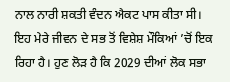ਨਾਲ ਨਾਰੀ ਸ਼ਕਤੀ ਵੰਦਨ ਐਕਟ ਪਾਸ ਕੀਤਾ ਸੀ। ਇਹ ਮੇਰੇ ਜੀਵਨ ਦੇ ਸਭ ਤੋਂ ਵਿਸ਼ੇਸ਼ ਮੌਕਿਆਂ ’ਚੋਂ ਇਕ ਰਿਹਾ ਹੈ। ਹੁਣ ਲੋੜ ਹੈ ਕਿ 2029 ਦੀਆਂ ਲੋਕ ਸਭਾ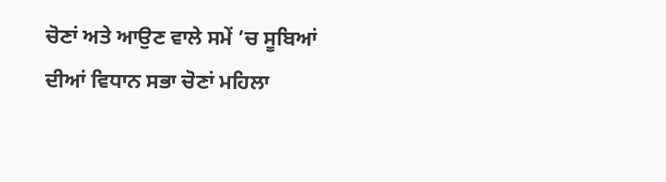ਚੋਣਾਂ ਅਤੇ ਆਉਣ ਵਾਲੇ ਸਮੇਂ ’ਚ ਸੂਬਿਆਂ ਦੀਆਂ ਵਿਧਾਨ ਸਭਾ ਚੋਣਾਂ ਮਹਿਲਾ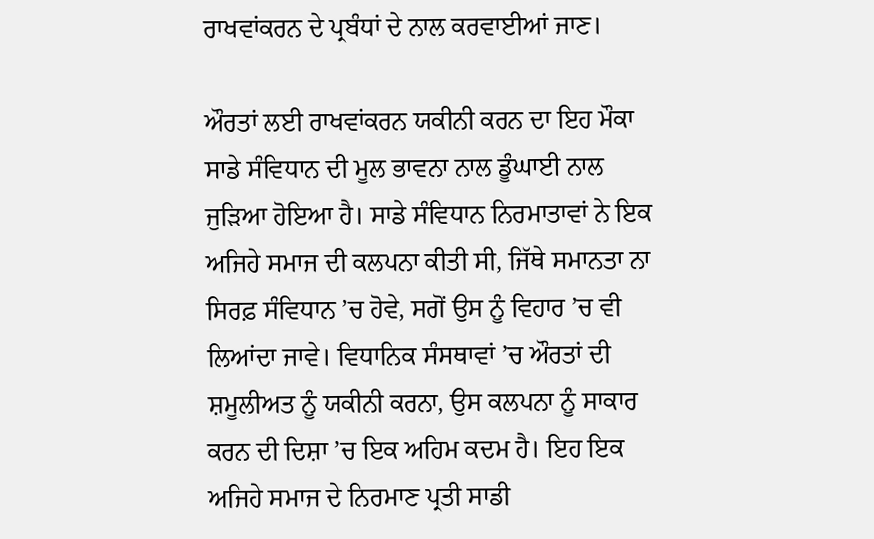ਰਾਖਵਾਂਕਰਨ ਦੇ ਪ੍ਰਬੰਧਾਂ ਦੇ ਨਾਲ ਕਰਵਾਈਆਂ ਜਾਣ।

ਔਰਤਾਂ ਲਈ ਰਾਖਵਾਂਕਰਨ ਯਕੀਨੀ ਕਰਨ ਦਾ ਇਹ ਮੌਕਾ ਸਾਡੇ ਸੰਵਿਧਾਨ ਦੀ ਮੂਲ ਭਾਵਨਾ ਨਾਲ ਡੂੰਘਾਈ ਨਾਲ ਜੁੜਿਆ ਹੋਇਆ ਹੈ। ਸਾਡੇ ਸੰਵਿਧਾਨ ਨਿਰਮਾਤਾਵਾਂ ਨੇ ਇਕ ਅਜਿਹੇ ਸਮਾਜ ਦੀ ਕਲਪਨਾ ਕੀਤੀ ਸੀ, ਜਿੱਥੇ ਸਮਾਨਤਾ ਨਾ ਸਿਰਫ਼ ਸੰਵਿਧਾਨ ’ਚ ਹੋਵੇ, ਸਗੋਂ ਉਸ ਨੂੰ ਵਿਹਾਰ ’ਚ ਵੀ ਲਿਆਂਦਾ ਜਾਵੇ। ਵਿਧਾਨਿਕ ਸੰਸਥਾਵਾਂ ’ਚ ਔਰਤਾਂ ਦੀ ਸ਼ਮੂਲੀਅਤ ਨੂੰ ਯਕੀਨੀ ਕਰਨਾ, ਉਸ ਕਲਪਨਾ ਨੂੰ ਸਾਕਾਰ ਕਰਨ ਦੀ ਦਿਸ਼ਾ ’ਚ ਇਕ ਅਹਿਮ ਕਦਮ ਹੈ। ਇਹ ਇਕ ਅਜਿਹੇ ਸਮਾਜ ਦੇ ਨਿਰਮਾਣ ਪ੍ਰਤੀ ਸਾਡੀ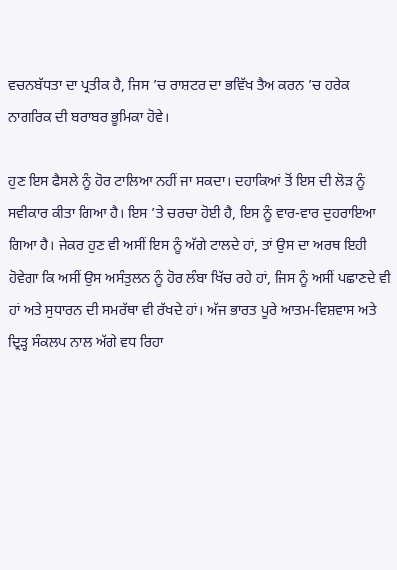ਵਚਨਬੱਧਤਾ ਦਾ ਪ੍ਰਤੀਕ ਹੈ, ਜਿਸ ’ਚ ਰਾਸ਼ਟਰ ਦਾ ਭਵਿੱਖ ਤੈਅ ਕਰਨ ’ਚ ਹਰੇਕ ਨਾਗਰਿਕ ਦੀ ਬਰਾਬਰ ਭੂਮਿਕਾ ਹੋਵੇ।

ਹੁਣ ਇਸ ਫੈਸਲੇ ਨੂੰ ਹੋਰ ਟਾਲਿਆ ਨਹੀਂ ਜਾ ਸਕਦਾ। ਦਹਾਕਿਆਂ ਤੋਂ ਇਸ ਦੀ ਲੋੜ ਨੂੰ ਸਵੀਕਾਰ ਕੀਤਾ ਗਿਆ ਹੈ। ਇਸ ’ਤੇ ਚਰਚਾ ਹੋਈ ਹੈ, ਇਸ ਨੂੰ ਵਾਰ-ਵਾਰ ਦੁਹਰਾਇਆ ਗਿਆ ਹੈ। ਜੇਕਰ ਹੁਣ ਵੀ ਅਸੀਂ ਇਸ ਨੂੰ ਅੱਗੇ ਟਾਲਦੇ ਹਾਂ, ਤਾਂ ਉਸ ਦਾ ਅਰਥ ਇਹੀ ਹੋਵੇਗਾ ਕਿ ਅਸੀਂ ਉਸ ਅਸੰਤੁਲਨ ਨੂੰ ਹੋਰ ਲੰਬਾ ਖਿੱਚ ਰਹੇ ਹਾਂ, ਜਿਸ ਨੂੰ ਅਸੀਂ ਪਛਾਣਦੇ ਵੀ ਹਾਂ ਅਤੇ ਸੁਧਾਰਨ ਦੀ ਸਮਰੱਥਾ ਵੀ ਰੱਖਦੇ ਹਾਂ। ਅੱਜ ਭਾਰਤ ਪੂਰੇ ਆਤਮ-ਵਿਸ਼ਵਾਸ ਅਤੇ ਦ੍ਰਿੜ੍ਹ ਸੰਕਲਪ ਨਾਲ ਅੱਗੇ ਵਧ ਰਿਹਾ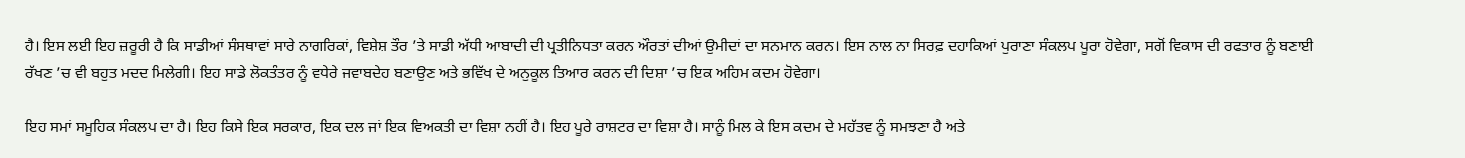ਹੈ। ਇਸ ਲਈ ਇਹ ਜ਼ਰੂਰੀ ਹੈ ਕਿ ਸਾਡੀਆਂ ਸੰਸਥਾਵਾਂ ਸਾਰੇ ਨਾਗਰਿਕਾਂ, ਵਿਸ਼ੇਸ਼ ਤੌਰ ’ਤੇ ਸਾਡੀ ਅੱਧੀ ਆਬਾਦੀ ਦੀ ਪ੍ਰਤੀਨਿਧਤਾ ਕਰਨ ਔਰਤਾਂ ਦੀਆਂ ਉਮੀਦਾਂ ਦਾ ਸਨਮਾਨ ਕਰਨ। ਇਸ ਨਾਲ ਨਾ ਸਿਰਫ਼ ਦਹਾਕਿਆਂ ਪੁਰਾਣਾ ਸੰਕਲਪ ਪੂਰਾ ਹੋਵੇਗਾ, ਸਗੋਂ ਵਿਕਾਸ ਦੀ ਰਫਤਾਰ ਨੂੰ ਬਣਾਈ ਰੱਖਣ ’ਚ ਵੀ ਬਹੁਤ ਮਦਦ ਮਿਲੇਗੀ। ਇਹ ਸਾਡੇ ਲੋਕਤੰਤਰ ਨੂੰ ਵਧੇਰੇ ਜਵਾਬਦੇਹ ਬਣਾਉਣ ਅਤੇ ਭਵਿੱਖ ਦੇ ਅਨੁਕੂਲ ਤਿਆਰ ਕਰਨ ਦੀ ਦਿਸ਼ਾ ’ਚ ਇਕ ਅਹਿਮ ਕਦਮ ਹੋਵੇਗਾ।

ਇਹ ਸਮਾਂ ਸਮੂਹਿਕ ਸੰਕਲਪ ਦਾ ਹੈ। ਇਹ ਕਿਸੇ ਇਕ ਸਰਕਾਰ, ਇਕ ਦਲ ਜਾਂ ਇਕ ਵਿਅਕਤੀ ਦਾ ਵਿਸ਼ਾ ਨਹੀਂ ਹੈ। ਇਹ ਪੂਰੇ ਰਾਸ਼ਟਰ ਦਾ ਵਿਸ਼ਾ ਹੈ। ਸਾਨੂੰ ਮਿਲ ਕੇ ਇਸ ਕਦਮ ਦੇ ਮਹੱਤਵ ਨੂੰ ਸਮਝਣਾ ਹੈ ਅਤੇ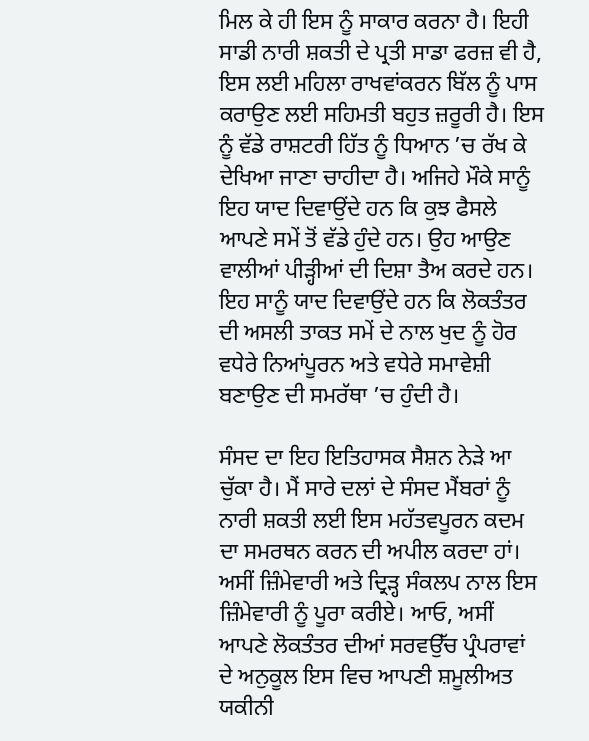ਮਿਲ ਕੇ ਹੀ ਇਸ ਨੂੰ ਸਾਕਾਰ ਕਰਨਾ ਹੈ। ਇਹੀ ਸਾਡੀ ਨਾਰੀ ਸ਼ਕਤੀ ਦੇ ਪ੍ਰਤੀ ਸਾਡਾ ਫਰਜ਼ ਵੀ ਹੈ, ਇਸ ਲਈ ਮਹਿਲਾ ਰਾਖਵਾਂਕਰਨ ਬਿੱਲ ਨੂੰ ਪਾਸ ਕਰਾਉਣ ਲਈ ਸਹਿਮਤੀ ਬਹੁਤ ਜ਼ਰੂਰੀ ਹੈ। ਇਸ ਨੂੰ ਵੱਡੇ ਰਾਸ਼ਟਰੀ ਹਿੱਤ ਨੂੰ ਧਿਆਨ ’ਚ ਰੱਖ ਕੇ ਦੇਖਿਆ ਜਾਣਾ ਚਾਹੀਦਾ ਹੈ। ਅਜਿਹੇ ਮੌਕੇ ਸਾਨੂੰ ਇਹ ਯਾਦ ਦਿਵਾਉਂਦੇ ਹਨ ਕਿ ਕੁਝ ਫੈਸਲੇ ਆਪਣੇ ਸਮੇਂ ਤੋਂ ਵੱਡੇ ਹੁੰਦੇ ਹਨ। ਉਹ ਆਉਣ ਵਾਲੀਆਂ ਪੀੜ੍ਹੀਆਂ ਦੀ ਦਿਸ਼ਾ ਤੈਅ ਕਰਦੇ ਹਨ। ਇਹ ਸਾਨੂੰ ਯਾਦ ਦਿਵਾਉਂਦੇ ਹਨ ਕਿ ਲੋਕਤੰਤਰ ਦੀ ਅਸਲੀ ਤਾਕਤ ਸਮੇਂ ਦੇ ਨਾਲ ਖੁਦ ਨੂੰ ਹੋਰ ਵਧੇਰੇ ਨਿਆਂਪੂਰਨ ਅਤੇ ਵਧੇਰੇ ਸਮਾਵੇਸ਼ੀ ਬਣਾਉਣ ਦੀ ਸਮਰੱਥਾ ’ਚ ਹੁੰਦੀ ਹੈ।

ਸੰਸਦ ਦਾ ਇਹ ਇਤਿਹਾਸਕ ਸੈਸ਼ਨ ਨੇੜੇ ਆ ਚੁੱਕਾ ਹੈ। ਮੈਂ ਸਾਰੇ ਦਲਾਂ ਦੇ ਸੰਸਦ ਮੈਂਬਰਾਂ ਨੂੰ ਨਾਰੀ ਸ਼ਕਤੀ ਲਈ ਇਸ ਮਹੱਤਵਪੂਰਨ ਕਦਮ ਦਾ ਸਮਰਥਨ ਕਰਨ ਦੀ ਅਪੀਲ ਕਰਦਾ ਹਾਂ। ਅਸੀਂ ਜ਼ਿੰਮੇਵਾਰੀ ਅਤੇ ਦ੍ਰਿੜ੍ਹ ਸੰਕਲਪ ਨਾਲ ਇਸ ਜ਼ਿੰਮੇਵਾਰੀ ਨੂੰ ਪੂਰਾ ਕਰੀਏ। ਆਓ, ਅਸੀਂ ਆਪਣੇ ਲੋਕਤੰਤਰ ਦੀਆਂ ਸਰਵਉੱਚ ਪ੍ਰੰਪਰਾਵਾਂ ਦੇ ਅਨੁਕੂਲ ਇਸ ਵਿਚ ਆਪਣੀ ਸ਼ਮੂਲੀਅਤ ਯਕੀਨੀ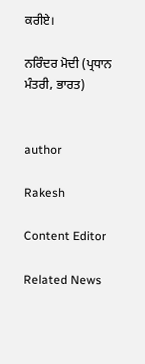ਕਰੀਏ।

ਨਰਿੰਦਰ ਮੋਦੀ (ਪ੍ਰਧਾਨ ਮੰਤਰੀ, ਭਾਰਤ)


author

Rakesh

Content Editor

Related News